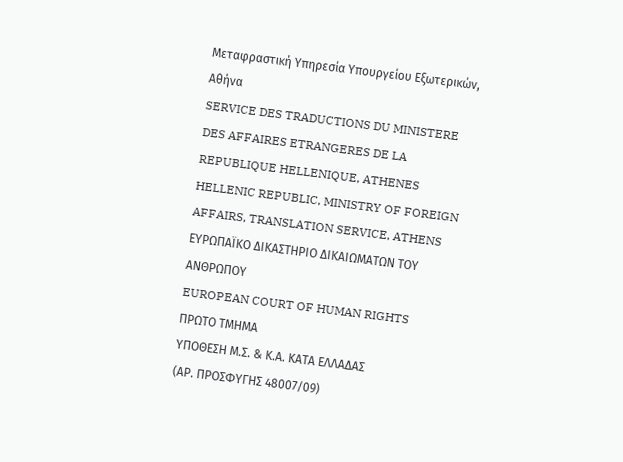Μεταφραστική Υπηρεσία Υπουργείου Εξωτερικών, Αθήνα
SERVICE DES TRADUCTIONS DU MINISTERE DES AFFAIRES ETRANGERES DE LA REPUBLIQUE HELLENIQUE, ATHENES
HELLENIC REPUBLIC, MINISTRY OF FOREIGN AFFAIRS, TRANSLATION SERVICE, ATHENS
ΕΥΡΩΠΑΪΚΟ ΔΙΚΑΣΤΗΡΙΟ ΔΙΚΑΙΩΜΑΤΩΝ ΤΟΥ ΑΝΘΡΩΠΟΥ
EUROPEAN COURT OF HUMAN RIGHTS
ΠΡΩΤΟ ΤΜΗΜΑ
ΥΠΟΘΕΣΗ Μ.Σ. & Κ.Α. ΚΑΤΑ ΕΛΛΑΔΑΣ
(ΑΡ. ΠΡΟΣΦΥΓΗΣ 48007/09)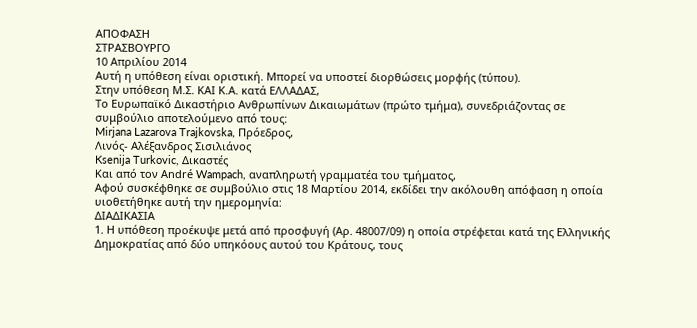ΑΠΟΦΑΣΗ
ΣΤΡΑΣΒΟΥΡΓΟ
10 Απριλίου 2014
Αυτή η υπόθεση είναι οριστική. Μπορεί να υποστεί διορθώσεις μορφής (τύπου).
Στην υπόθεση Μ.Σ. ΚΑΙ Κ.Α. κατά ΕΛΛΑΔΑΣ,
Το Ευρωπαϊκό Δικαστήριο Ανθρωπίνων Δικαιωμάτων (πρώτο τμήμα), συνεδριάζοντας σε συμβούλιο αποτελούμενο από τους:
Mirjana Lazarova Trajkovska, Πρόεδρος,
Λινός- Αλέξανδρος Σισιλιάνος
Ksenija Turkovic, Δικαστές
Και από τον André Wampach, αναπληρωτή γραμματέα του τμήματος,
Αφού συσκέφθηκε σε συμβούλιο στις 18 Μαρτίου 2014, εκδίδει την ακόλουθη απόφαση η οποία υιοθετήθηκε αυτή την ημερομηνία:
ΔΙΑΔΙΚΑΣΙΑ
1. Η υπόθεση προέκυψε μετά από προσφυγή (Αρ. 48007/09) η οποία στρέφεται κατά της Ελληνικής Δημοκρατίας από δύο υπηκόους αυτού του Κράτους, τους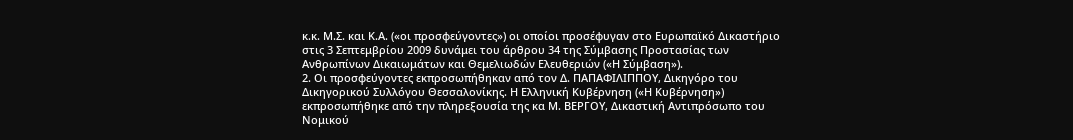κ.κ. Μ.Σ. και Κ.Α. («οι προσφεύγοντες») οι οποίοι προσέφυγαν στο Ευρωπαϊκό Δικαστήριο στις 3 Σεπτεμβρίου 2009 δυνάμει του άρθρου 34 της Σύμβασης Προστασίας των Ανθρωπίνων Δικαιωμάτων και Θεμελιωδών Ελευθεριών («Η Σύμβαση»).
2. Οι προσφεύγοντες εκπροσωπήθηκαν από τον Δ. ΠΑΠΑΦΙΛΙΠΠΟΥ, Δικηγόρο του Δικηγορικού Συλλόγου Θεσσαλονίκης. Η Ελληνική Κυβέρνηση («Η Κυβέρνηση») εκπροσωπήθηκε από την πληρεξουσία της κα Μ. ΒΕΡΓΟΥ, Δικαστική Αντιπρόσωπο του Νομικού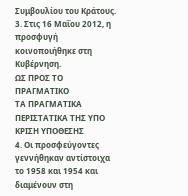Συμβουλίου του Κράτους.
3. Στις 16 Μαΐου 2012, η προσφυγή κοινοποιήθηκε στη Κυβέρνηση.
ΩΣ ΠΡΟΣ ΤΟ ΠΡΑΓΜΑΤΙΚΟ
ΤΑ ΠΡΑΓΜΑΤΙΚΑ ΠΕΡΙΣΤΑΤΙΚΑ ΤΗΣ ΥΠΟ ΚΡΙΣΗ ΥΠΟΘΕΣΗΣ
4. Οι προσφεύγοντες γεννήθηκαν αντίστοιχα το 1958 και 1954 και διαμένουν στη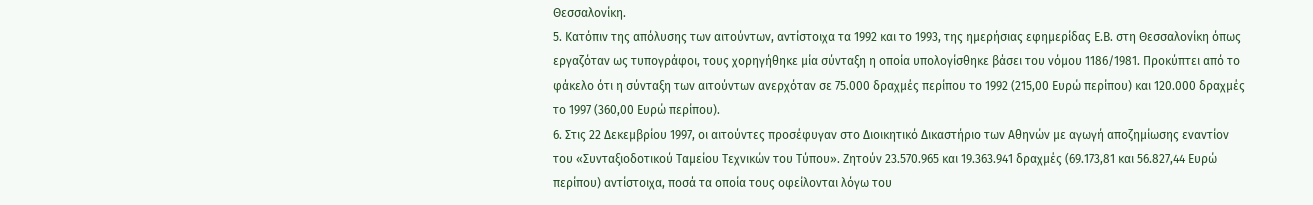Θεσσαλονίκη.
5. Κατόπιν της απόλυσης των αιτούντων, αντίστοιχα τα 1992 και το 1993, της ημερήσιας εφημερίδας Ε.Β. στη Θεσσαλονίκη όπως εργαζόταν ως τυπογράφοι, τους χορηγήθηκε μία σύνταξη η οποία υπολογίσθηκε βάσει του νόμου 1186/1981. Προκύπτει από το φάκελο ότι η σύνταξη των αιτούντων ανερχόταν σε 75.000 δραχμές περίπου το 1992 (215,00 Ευρώ περίπου) και 120.000 δραχμές το 1997 (360,00 Ευρώ περίπου).
6. Στις 22 Δεκεμβρίου 1997, οι αιτούντες προσέφυγαν στο Διοικητικό Δικαστήριο των Αθηνών με αγωγή αποζημίωσης εναντίον του «Συνταξιοδοτικού Ταμείου Τεχνικών του Τύπου». Ζητούν 23.570.965 και 19.363.941 δραχμές (69.173,81 και 56.827,44 Ευρώ περίπου) αντίστοιχα, ποσά τα οποία τους οφείλονται λόγω του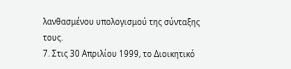λανθασμένου υπολογισμού της σύνταξης τους.
7. Στις 30 Απριλίου 1999, το Διοικητικό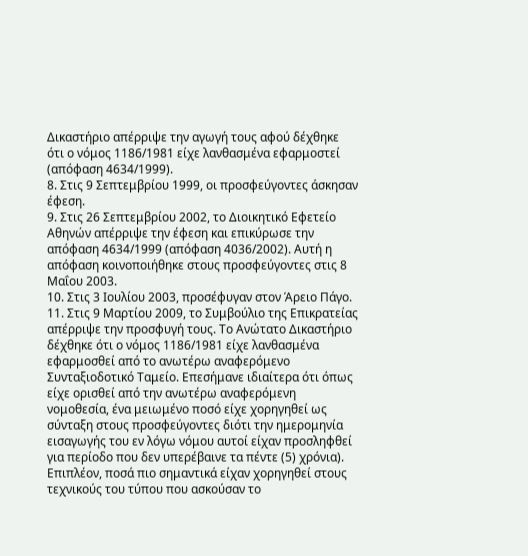Δικαστήριο απέρριψε την αγωγή τους αφού δέχθηκε ότι ο νόμος 1186/1981 είχε λανθασμένα εφαρμοστεί (απόφαση 4634/1999).
8. Στις 9 Σεπτεμβρίου 1999, οι προσφεύγοντες άσκησαν έφεση.
9. Στις 26 Σεπτεμβρίου 2002, το Διοικητικό Εφετείο Αθηνών απέρριψε την έφεση και επικύρωσε την απόφαση 4634/1999 (απόφαση 4036/2002). Αυτή η απόφαση κοινοποιήθηκε στους προσφεύγοντες στις 8 Μαΐου 2003.
10. Στις 3 Ιουλίου 2003, προσέφυγαν στον Άρειο Πάγο.
11. Στις 9 Μαρτίου 2009, το Συμβούλιο της Επικρατείας απέρριψε την προσφυγή τους. Το Ανώτατο Δικαστήριο δέχθηκε ότι ο νόμος 1186/1981 είχε λανθασμένα εφαρμοσθεί από το ανωτέρω αναφερόμενο Συνταξιοδοτικό Ταμείο. Επεσήμανε ιδιαίτερα ότι όπως είχε ορισθεί από την ανωτέρω αναφερόμενη νομοθεσία, ένα μειωμένο ποσό είχε χορηγηθεί ως σύνταξη στους προσφεύγοντες διότι την ημερομηνία εισαγωγής του εν λόγω νόμου αυτοί είχαν προσληφθεί για περίοδο που δεν υπερέβαινε τα πέντε (5) χρόνια). Επιπλέον, ποσά πιο σημαντικά είχαν χορηγηθεί στους τεχνικούς του τύπου που ασκούσαν το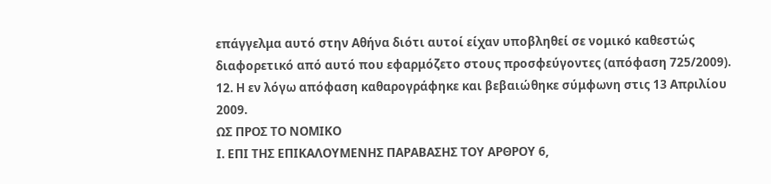επάγγελμα αυτό στην Αθήνα διότι αυτοί είχαν υποβληθεί σε νομικό καθεστώς διαφορετικό από αυτό που εφαρμόζετο στους προσφεύγοντες (απόφαση 725/2009).
12. Η εν λόγω απόφαση καθαρογράφηκε και βεβαιώθηκε σύμφωνη στις 13 Απριλίου 2009.
ΩΣ ΠΡΟΣ ΤΟ ΝΟΜΙΚΟ
Ι. ΕΠΙ ΤΗΣ ΕΠΙΚΑΛΟΥΜΕΝΗΣ ΠΑΡΑΒΑΣΗΣ ΤΟΥ ΑΡΘΡΟΥ 6,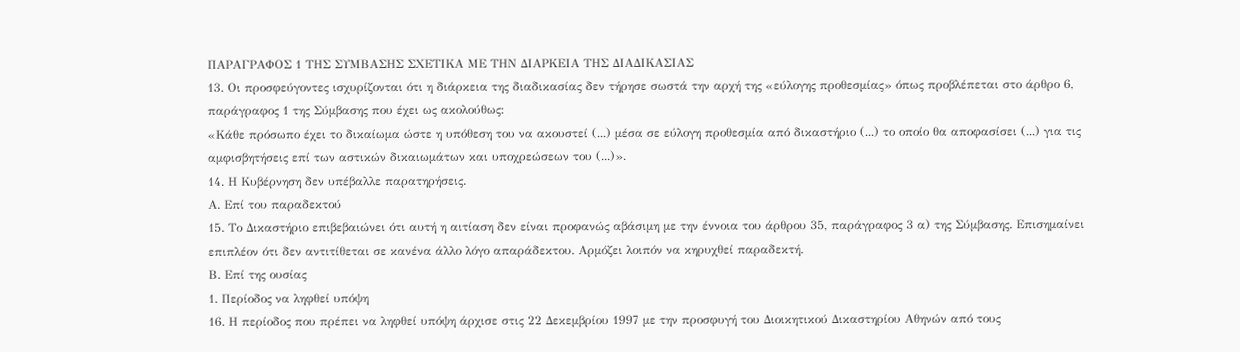ΠΑΡΑΓΡΑΦΟΣ 1 ΤΗΣ ΣΥΜΒΑΣΗΣ ΣΧΕΤΙΚΑ ΜΕ ΤΗΝ ΔΙΑΡΚΕΙΑ ΤΗΣ ΔΙΑΔΙΚΑΣΙΑΣ
13. Οι προσφεύγοντες ισχυρίζονται ότι η διάρκεια της διαδικασίας δεν τήρησε σωστά την αρχή της «εύλογης προθεσμίας» όπως προβλέπεται στο άρθρο 6, παράγραφος 1 της Σύμβασης που έχει ως ακολούθως:
«Κάθε πρόσωπο έχει το δικαίωμα ώστε η υπόθεση του να ακουστεί (...) μέσα σε εύλογη προθεσμία από δικαστήριο (...) το οποίο θα αποφασίσει (...) για τις αμφισβητήσεις επί των αστικών δικαιωμάτων και υποχρεώσεων του (...)».
14. Η Κυβέρνηση δεν υπέβαλλε παρατηρήσεις.
Α. Επί του παραδεκτού
15. Το Δικαστήριο επιβεβαιώνει ότι αυτή η αιτίαση δεν είναι προφανώς αβάσιμη με την έννοια του άρθρου 35, παράγραφος 3 α) της Σύμβασης. Επισημαίνει επιπλέον ότι δεν αντιτίθεται σε κανένα άλλο λόγο απαράδεκτου. Αρμόζει λοιπόν να κηρυχθεί παραδεκτή.
Β. Επί της ουσίας
1. Περίοδος να ληφθεί υπόψη
16. Η περίοδος που πρέπει να ληφθεί υπόψη άρχισε στις 22 Δεκεμβρίου 1997 με την προσφυγή του Διοικητικού Δικαστηρίου Αθηνών από τους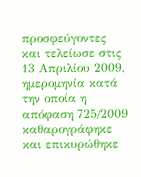προσφεύγοντες και τελείωσε στις 13 Απριλίου 2009, ημερομηνία κατά την οποία η απόφαση 725/2009 καθαρογράφηκε και επικυρώθηκε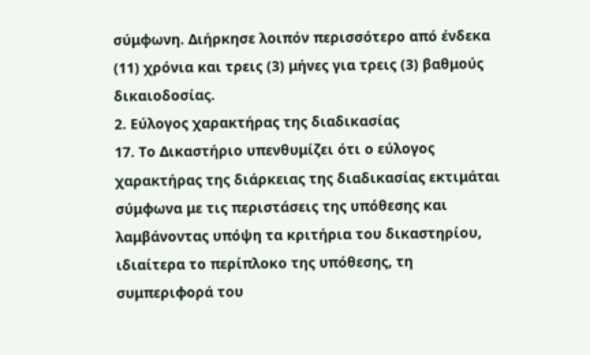σύμφωνη. Διήρκησε λοιπόν περισσότερο από ένδεκα (11) χρόνια και τρεις (3) μήνες για τρεις (3) βαθμούς δικαιοδοσίας.
2. Εύλογος χαρακτήρας της διαδικασίας
17. Το Δικαστήριο υπενθυμίζει ότι ο εύλογος χαρακτήρας της διάρκειας της διαδικασίας εκτιμάται σύμφωνα με τις περιστάσεις της υπόθεσης και λαμβάνοντας υπόψη τα κριτήρια του δικαστηρίου, ιδιαίτερα το περίπλοκο της υπόθεσης, τη συμπεριφορά του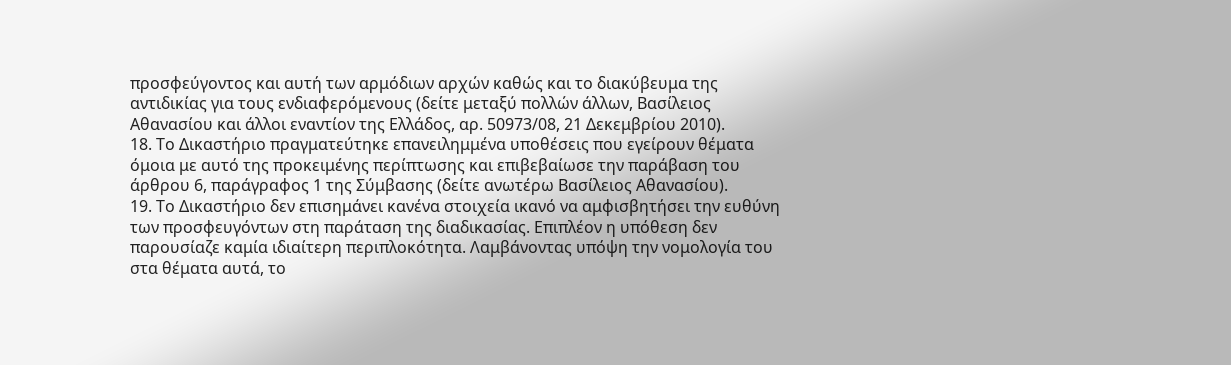προσφεύγοντος και αυτή των αρμόδιων αρχών καθώς και το διακύβευμα της αντιδικίας για τους ενδιαφερόμενους (δείτε μεταξύ πολλών άλλων, Βασίλειος Αθανασίου και άλλοι εναντίον της Ελλάδος, αρ. 50973/08, 21 Δεκεμβρίου 2010).
18. Το Δικαστήριο πραγματεύτηκε επανειλημμένα υποθέσεις που εγείρουν θέματα όμοια με αυτό της προκειμένης περίπτωσης και επιβεβαίωσε την παράβαση του άρθρου 6, παράγραφος 1 της Σύμβασης (δείτε ανωτέρω Βασίλειος Αθανασίου).
19. Το Δικαστήριο δεν επισημάνει κανένα στοιχεία ικανό να αμφισβητήσει την ευθύνη των προσφευγόντων στη παράταση της διαδικασίας. Επιπλέον η υπόθεση δεν παρουσίαζε καμία ιδιαίτερη περιπλοκότητα. Λαμβάνοντας υπόψη την νομολογία του στα θέματα αυτά, το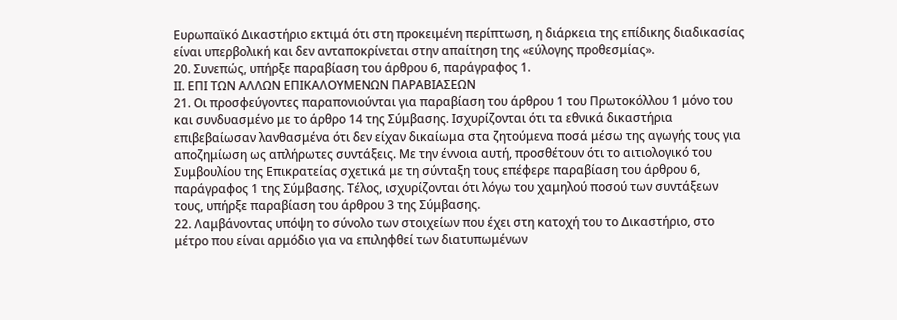Ευρωπαϊκό Δικαστήριο εκτιμά ότι στη προκειμένη περίπτωση, η διάρκεια της επίδικης διαδικασίας είναι υπερβολική και δεν ανταποκρίνεται στην απαίτηση της «εύλογης προθεσμίας».
20. Συνεπώς, υπήρξε παραβίαση του άρθρου 6, παράγραφος 1.
ΙΙ. ΕΠΙ ΤΩΝ ΑΛΛΩΝ ΕΠΙΚΑΛΟΥΜΕΝΩΝ ΠΑΡΑΒΙΑΣΕΩΝ
21. Οι προσφεύγοντες παραπονιούνται για παραβίαση του άρθρου 1 του Πρωτοκόλλου 1 μόνο του και συνδυασμένο με το άρθρο 14 της Σύμβασης. Ισχυρίζονται ότι τα εθνικά δικαστήρια επιβεβαίωσαν λανθασμένα ότι δεν είχαν δικαίωμα στα ζητούμενα ποσά μέσω της αγωγής τους για αποζημίωση ως απλήρωτες συντάξεις. Με την έννοια αυτή, προσθέτουν ότι το αιτιολογικό του Συμβουλίου της Επικρατείας σχετικά με τη σύνταξη τους επέφερε παραβίαση του άρθρου 6, παράγραφος 1 της Σύμβασης. Τέλος, ισχυρίζονται ότι λόγω του χαμηλού ποσού των συντάξεων τους, υπήρξε παραβίαση του άρθρου 3 της Σύμβασης.
22. Λαμβάνοντας υπόψη το σύνολο των στοιχείων που έχει στη κατοχή του το Δικαστήριο, στο μέτρο που είναι αρμόδιο για να επιληφθεί των διατυπωμένων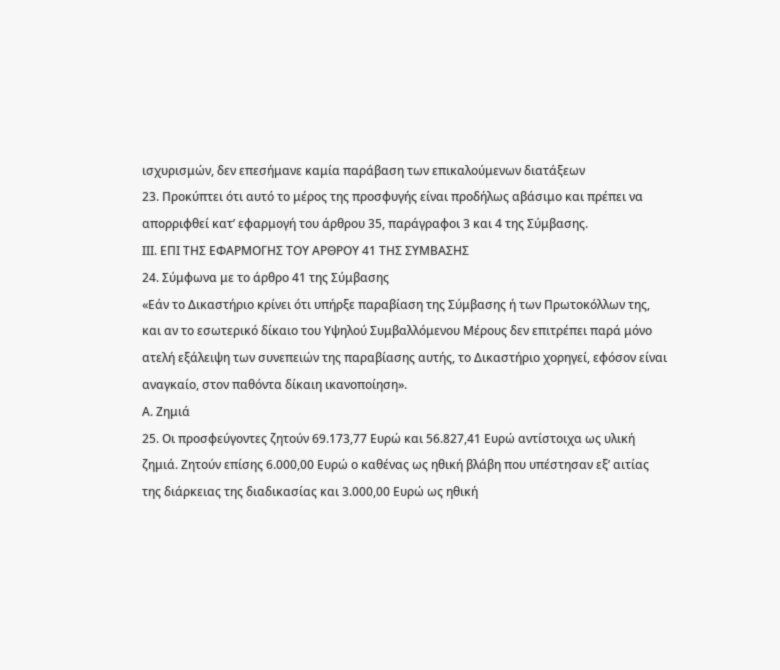ισχυρισμών, δεν επεσήμανε καμία παράβαση των επικαλούμενων διατάξεων
23. Προκύπτει ότι αυτό το μέρος της προσφυγής είναι προδήλως αβάσιμο και πρέπει να απορριφθεί κατ’ εφαρμογή του άρθρου 35, παράγραφοι 3 και 4 της Σύμβασης.
ΙΙΙ. ΕΠΙ ΤΗΣ ΕΦΑΡΜΟΓΗΣ ΤΟΥ ΑΡΘΡΟΥ 41 ΤΗΣ ΣΥΜΒΑΣΗΣ
24. Σύμφωνα με το άρθρο 41 της Σύμβασης
«Εάν το Δικαστήριο κρίνει ότι υπήρξε παραβίαση της Σύμβασης ή των Πρωτοκόλλων της, και αν το εσωτερικό δίκαιο του Υψηλού Συμβαλλόμενου Μέρους δεν επιτρέπει παρά μόνο ατελή εξάλειψη των συνεπειών της παραβίασης αυτής, το Δικαστήριο χορηγεί, εφόσον είναι αναγκαίο, στον παθόντα δίκαιη ικανοποίηση».
Α. Ζημιά
25. Οι προσφεύγοντες ζητούν 69.173,77 Ευρώ και 56.827,41 Ευρώ αντίστοιχα ως υλική ζημιά. Ζητούν επίσης 6.000,00 Ευρώ ο καθένας ως ηθική βλάβη που υπέστησαν εξ’ αιτίας της διάρκειας της διαδικασίας και 3.000,00 Ευρώ ως ηθική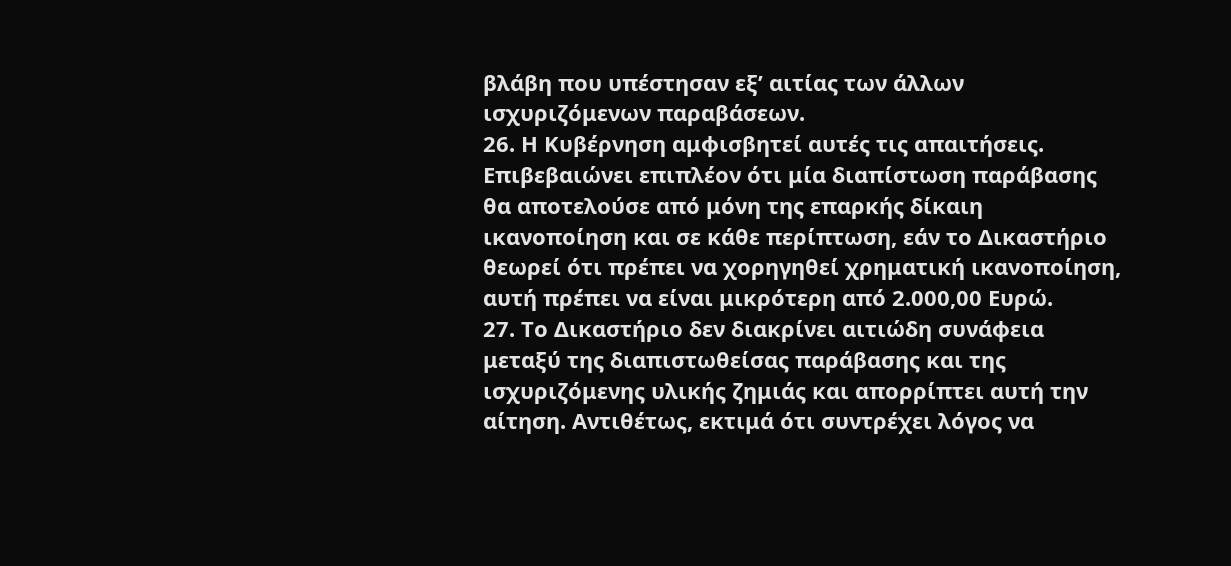βλάβη που υπέστησαν εξ’ αιτίας των άλλων ισχυριζόμενων παραβάσεων.
26. Η Κυβέρνηση αμφισβητεί αυτές τις απαιτήσεις. Επιβεβαιώνει επιπλέον ότι μία διαπίστωση παράβασης θα αποτελούσε από μόνη της επαρκής δίκαιη ικανοποίηση και σε κάθε περίπτωση, εάν το Δικαστήριο θεωρεί ότι πρέπει να χορηγηθεί χρηματική ικανοποίηση, αυτή πρέπει να είναι μικρότερη από 2.000,00 Ευρώ.
27. Το Δικαστήριο δεν διακρίνει αιτιώδη συνάφεια μεταξύ της διαπιστωθείσας παράβασης και της ισχυριζόμενης υλικής ζημιάς και απορρίπτει αυτή την αίτηση. Αντιθέτως, εκτιμά ότι συντρέχει λόγος να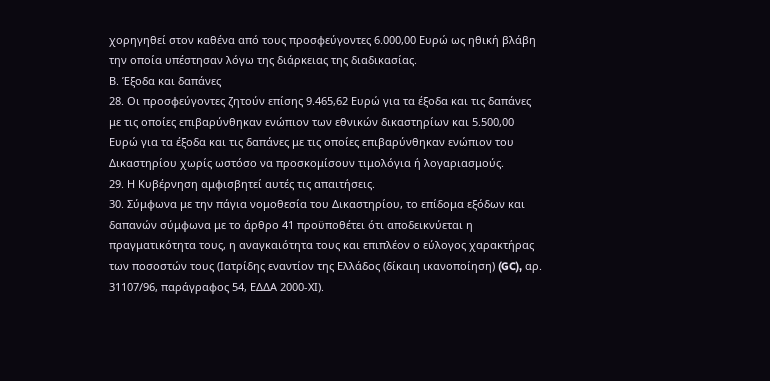χορηγηθεί στον καθένα από τους προσφεύγοντες 6.000,00 Ευρώ ως ηθική βλάβη την οποία υπέστησαν λόγω της διάρκειας της διαδικασίας.
Β. Έξοδα και δαπάνες
28. Οι προσφεύγοντες ζητούν επίσης 9.465,62 Ευρώ για τα έξοδα και τις δαπάνες με τις οποίες επιβαρύνθηκαν ενώπιον των εθνικών δικαστηρίων και 5.500,00 Ευρώ για τα έξοδα και τις δαπάνες με τις οποίες επιβαρύνθηκαν ενώπιον του Δικαστηρίου χωρίς ωστόσο να προσκομίσουν τιμολόγια ή λογαριασμούς.
29. Η Κυβέρνηση αμφισβητεί αυτές τις απαιτήσεις.
30. Σύμφωνα με την πάγια νομοθεσία του Δικαστηρίου, το επίδομα εξόδων και δαπανών σύμφωνα με το άρθρο 41 προϋποθέτει ότι αποδεικνύεται η πραγματικότητα τους, η αναγκαιότητα τους και επιπλέον ο εύλογος χαρακτήρας των ποσοστών τους (Ιατρίδης εναντίον της Ελλάδος (δίκαιη ικανοποίηση) (GC), αρ. 31107/96, παράγραφος 54, ΕΔΔΑ 2000-ΧΙ).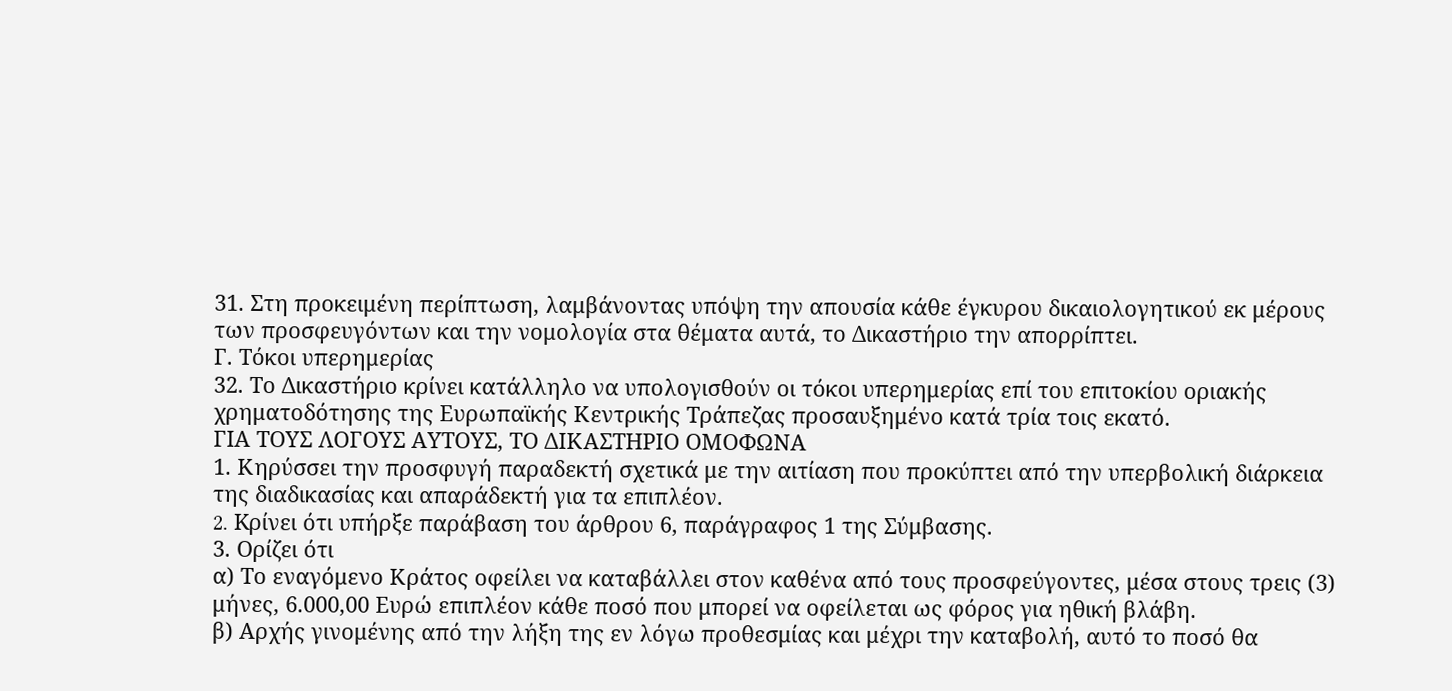31. Στη προκειμένη περίπτωση, λαμβάνοντας υπόψη την απουσία κάθε έγκυρου δικαιολογητικού εκ μέρους των προσφευγόντων και την νομολογία στα θέματα αυτά, το Δικαστήριο την απορρίπτει.
Γ. Τόκοι υπερημερίας
32. Το Δικαστήριο κρίνει κατάλληλο να υπολογισθούν οι τόκοι υπερημερίας επί του επιτοκίου οριακής χρηματοδότησης της Ευρωπαϊκής Κεντρικής Τράπεζας προσαυξημένο κατά τρία τοις εκατό.
ΓΙΑ ΤΟΥΣ ΛΟΓΟΥΣ ΑΥΤΟΥΣ, ΤΟ ΔΙΚΑΣΤΗΡΙΟ ΟΜΟΦΩΝΑ
1. Κηρύσσει την προσφυγή παραδεκτή σχετικά με την αιτίαση που προκύπτει από την υπερβολική διάρκεια της διαδικασίας και απαράδεκτή για τα επιπλέον.
2. Kρίνει ότι υπήρξε παράβαση του άρθρου 6, παράγραφος 1 της Σύμβασης.
3. Ορίζει ότι
α) Το εναγόμενο Κράτος οφείλει να καταβάλλει στον καθένα από τους προσφεύγοντες, μέσα στους τρεις (3) μήνες, 6.000,00 Ευρώ επιπλέον κάθε ποσό που μπορεί να οφείλεται ως φόρος για ηθική βλάβη.
β) Αρχής γινομένης από την λήξη της εν λόγω προθεσμίας και μέχρι την καταβολή, αυτό το ποσό θα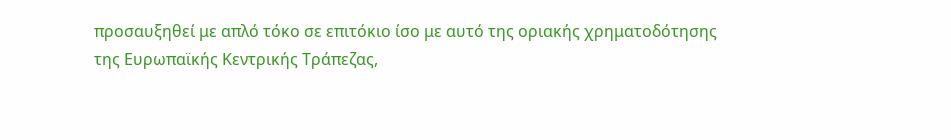προσαυξηθεί με απλό τόκο σε επιτόκιο ίσο με αυτό της οριακής χρηματοδότησης της Ευρωπαϊκής Κεντρικής Τράπεζας,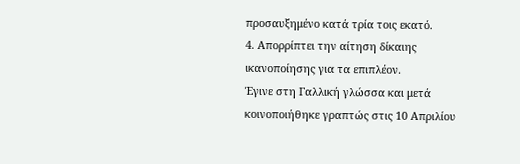προσαυξημένο κατά τρία τοις εκατό.
4. Απορρίπτει την αίτηση δίκαιης ικανοποίησης για τα επιπλέον.
Έγινε στη Γαλλική γλώσσα και μετά κοινοποιήθηκε γραπτώς στις 10 Απριλίου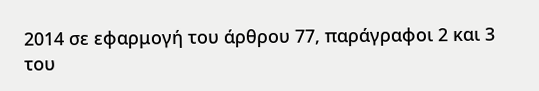2014 σε εφαρμογή του άρθρου 77, παράγραφοι 2 και 3 του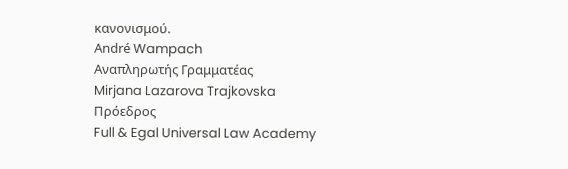κανονισμού.
André Wampach
Αναπληρωτής Γραμματέας
Mirjana Lazarova Trajkovska
Πρόεδρος
Full & Egal Universal Law Academy